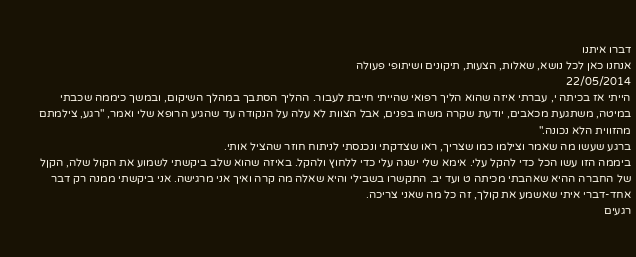דברו איתנו
אנחנו כאן לכל נושא, שאלות, הצעות, תיקונים ושיתופי פעולה
22/05/2014
הייתי אז בכיתה י, עברתי איזה שהוא הליך רפואי שהייתי חייבת לעבור. ההליך הסתבך במהלך השיקום, ובמשך כיממה שכבתי במיטה, משתגעת מכאבים, יודעת שקרה משהו בפנים, אבל הצוות לא עלה על הנקודה עד שהגיע הרופא שלי ואמר, "רגע, צילמתם מהזווית הלא נכונה."
ברגע שעשו מה שאמר וצילמו כמו שצריך, ראו שצדקתי ונכנסתי לניתוח חוזר שהציל אותי.
ביממה הזו עשו הכל כדי להקל עלי. אימא שלי ישנה עלי כדי ללחוץ ולהקל. באיזה שהוא שלב ביקשתי לשמוע את הקול שלה, הקןל של החברה ההיא שאהבתי מכיתה ט ועד יב. התקשרו בשבילי והיא שאלה מה קרה ואיך אני מרגישה. אני ביקשתי ממנה רק דבר אחד-דברי איתי שאשמע את קולך, זה כל מה שאני צריכה.
רגעים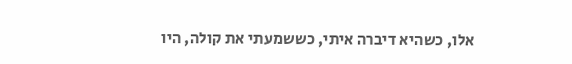אלו, כשהיא דיברה איתי, כששמעתי את קולה, היו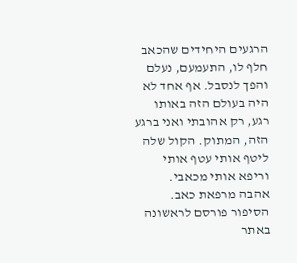הרגעים היחידים שהכאב חלף לו, התעמעם, נעלם והפך לנסבל. אף אחד לא היה בעולם הזה באותו רגע, רק אהובתי ואני ברגע הזה, המתוק. הקול שלה ליטף אותי עטף אותי וריפא אותי מכאבי.
אהבה מרפאת כאב.
הסיפור פורסם לראשונה באתר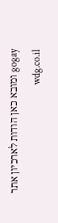gogay ומובא כאן הודות לארכיון אתר wdg.co.il